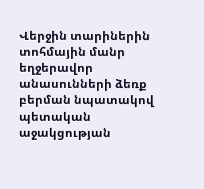Վերջին տարիներին տոհմային մանր եղջերավոր անասունների ձեռք բերման նպատակով պետական աջակցության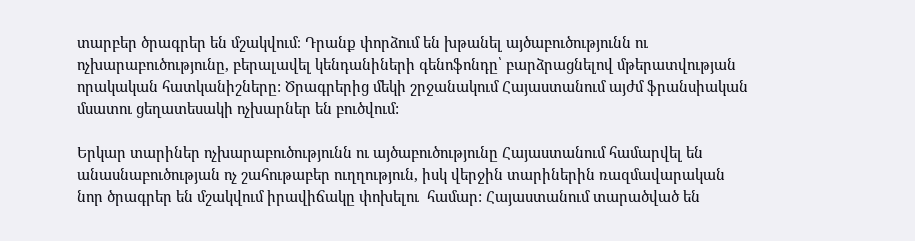տարբեր ծրագրեր են մշակվում։ Դրանք փորձում են խթանել այծաբուծությունն ու ոչխարաբուծությունը, բերալավել կենդանիների գենոֆոնդը՝ բարձրացնելով մթերատվության  որակական հատկանիշները: Ծրագրերից մեկի շրջանակում Հայաստանում այժմ ֆրանսիական մսատու ցեղատեսակի ոչխարներ են բուծվում:

Երկար տարիներ ոչխարաբուծությունն ու այծաբուծությունը Հայաստանում համարվել են անասնաբուծության ոչ շահութաբեր ուղղություն, իսկ վերջին տարիներին ռազմավարական նոր ծրագրեր են մշակվում իրավիճակը փոխելու  համար: Հայաստանում տարածված են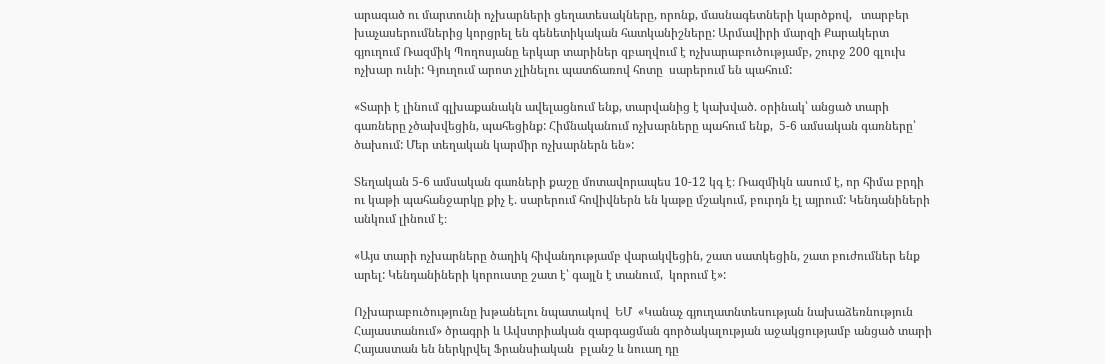արագած ու մարտունի ոչխարների ցեղատեսակները, որոնք, մասնագետների կարծքով,   տարբեր խաչասերումներից կորցրել են գենետիկական հատկանիշները: Արմավիրի մարզի Քարակերտ գյուղում Ռազմիկ Պողոսյանը երկար տարիներ զբաղվում է ոչխարաբուծությամբ, շուրջ 200 գլուխ ոչխար ունի: Գյուղում արոտ չլինելու պատճառով հոտը  սարերում են պահում:

«Տարի է լինում գլխաքանակն ավելացնում ենք, տարվանից է կախված. օրինակ՝ անցած տարի գառները չծախվեցին, պահեցինք: Հիմնականում ոչխարները պահում ենք,  5-6 ամսական գառները՝ ծախում: Մեր տեղական կարմիր ոչխարներն են»:

Տեղական 5-6 ամսական գառների քաշը մոտավորապես 10-12 կգ է։ Ռազմիկն ասում է, որ հիմա բրդի ու կաթի պահանջարկը քիչ է. սարերում հովիվներն են կաթը մշակում, բուրդն էլ այրում: Կենդանիների անկում լինում է։

«Այս տարի ոչխարները ծաղիկ հիվանդությամբ վարակվեցին, շատ սատկեցին, շատ բուժումներ ենք արել: Կենդանիների կորուստը շատ է՝ գայլն է տանում,  կորում է»:

Ոչխարաբուծությունը խթանելու նպատակով  ԵՄ  «Կանաչ գյուղատնտեսության նախաձեռնություն Հայաստանում» ծրագրի և Ավստրիական զարգացման գործակալության աջակցությամբ անցած տարի Հայաստան են ներկրվել Ֆրանսիական  բլանշ և նուաղ դը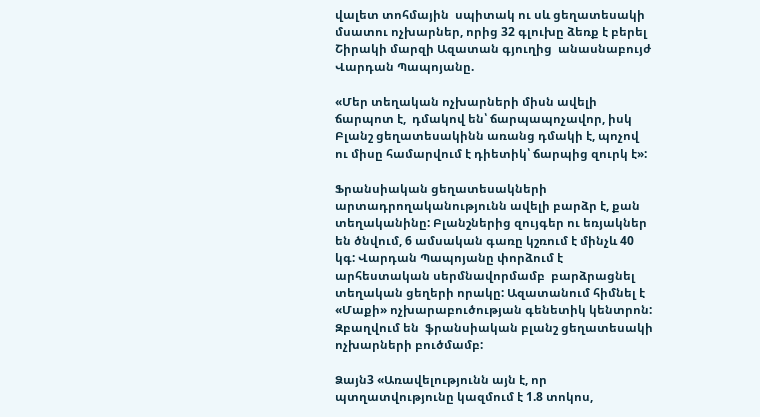վալետ տոհմային  սպիտակ ու սև ցեղատեսակի մսատու ոչխարներ, որից 32 գլուխը ձեռք է բերել Շիրակի մարզի Ազատան գյուղից  անասնաբույժ Վարդան Պապոյանը.

«Մեր տեղական ոչխարների միսն ավելի ճարպոտ է,  դմակով են՝ ճարպապոչավոր, իսկ Բլանշ ցեղատեսակինն առանց դմակի է, պոչով ու միսը համարվում է դիետիկ՝ ճարպից զուրկ է»:

Ֆրանսիական ցեղատեսակների արտադրողականությունն ավելի բարձր է, քան տեղականինը: Բլանշներից զույգեր ու եռյակներ են ծնվում, 6 ամսական գառը կշռում է մինչև 40 կգ: Վարդան Պապոյանը փորձում է  արհեստական սերմնավորմամբ  բարձրացնել տեղական ցեղերի որակը: Ազատանում հիմնել է «Մաքի» ոչխարաբուծության գենետիկ կենտրոն: Զբաղվում են  ֆրանսիական բլանշ ցեղատեսակի  ոչխարների բուծմամբ:

Ձայն3 «Առավելությունն այն է, որ պտղատվությունը կազմում է 1.8 տոկոս,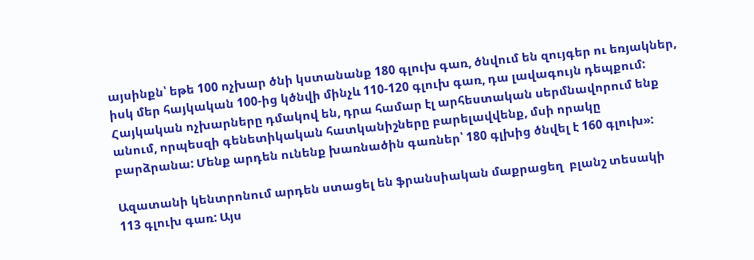այսինքն՝ եթե 100 ոչխար ծնի կստանանք 180 գլուխ գառ, ծնվում են զույգեր ու եռյակներ, իսկ մեր հայկական 100-ից կծնվի մինչև 110-120 գլուխ գառ, դա լավագույն դեպքում: Հայկական ոչխարները դմակով են, դրա համար էլ արհեստական սերմնավորում ենք անում, որպեսզի գենետիկական հատկանիշները բարելավվենք, մսի որակը բարձրանա: Մենք արդեն ունենք խառնածին գառներ՝ 180 գլխից ծնվել է 160 գլուխ»:

Ազատանի կենտրոնում արդեն ստացել են ֆրանսիական մաքրացեղ  բլանշ տեսակի 113 գլուխ գառ: Այս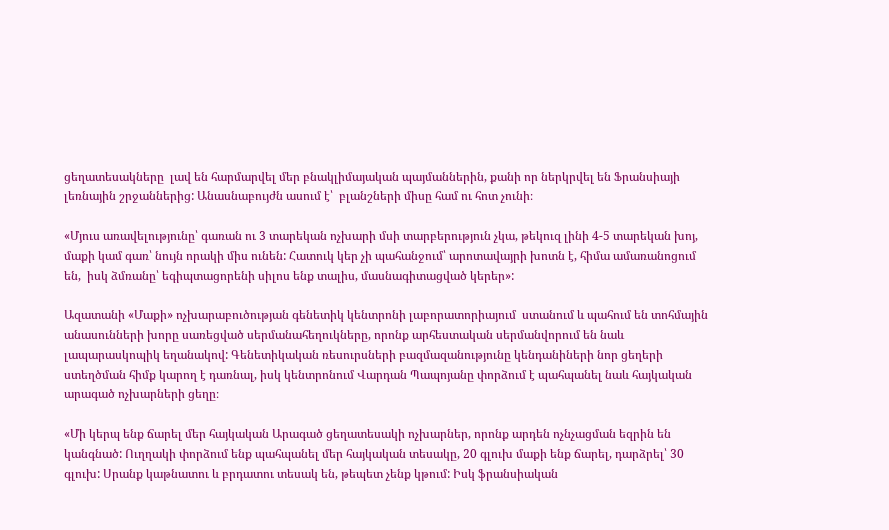ցեղատեսակները  լավ են հարմարվել մեր բնակլիմայական պայմաններին, քանի որ ներկրվել են Ֆրանսիայի լեռնային շրջաններից: Անասնաբույժն ասում է՝  բլանշների միսը համ ու հոտ չունի։

«Մյուս առավելությունը՝ գառան ու 3 տարեկան ոչխարի մսի տարբերություն չկա, թեկուզ լինի 4-5 տարեկան խոյ, մաքի կամ գառ՝ նույն որակի միս ունեն: Հատուկ կեր չի պահանջում՝ արոտավայրի խոտն է, հիմա ամառանոցում են,  իսկ ձմռանը՝ եգիպտացորենի սիլոս ենք տալիս, մասնագիտացված կերեր»:

Ազատանի «Մաքի» ոչխարաբուծության գենետիկ կենտրոնի լաբորատորիայում  ստանում և պահում են տոհմային անասունների խորը սառեցված սերմանահեղուկները, որոնք արհեստական սերմանվորում են նաև լապարասկոպիկ եղանակով: Գենետիկական ռեսուրսների բազմազանությունը կենդանիների նոր ցեղերի ստեղծման հիմք կարող է դառնալ, իսկ կենտրոնում Վարդան Պապոյանը փորձում է պահպանել նաև հայկական արագած ոչխարների ցեղը։

«Մի կերպ ենք ճարել մեր հայկական Արագած ցեղատեսակի ոչխարներ, որոնք արդեն ոչնչացման եզրին են կանգնած: Ուղղակի փորձում ենք պահպանել մեր հայկական տեսակը, 20 գլուխ մաքի ենք ճարել, դարձրել՝ 30 գլուխ: Սրանք կաթնատու և բրդատու տեսակ են, թեպետ չենք կթում: Իսկ ֆրանսիական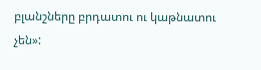բլանշները բրդատու ու կաթնատու չեն»: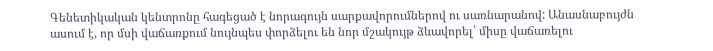Գենետիկական կենտրոնը հագեցած է նորագույն սարքավորումներով ու սառնարանով: Անասնաբույժն ասում է, որ մսի վաճառքում նույնպես փորձելու են նոր մշակույթ ձևավորել՝ միսը վաճառելու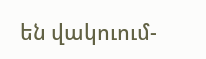են վակուում-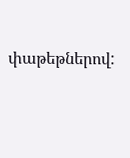փաթեթներով: